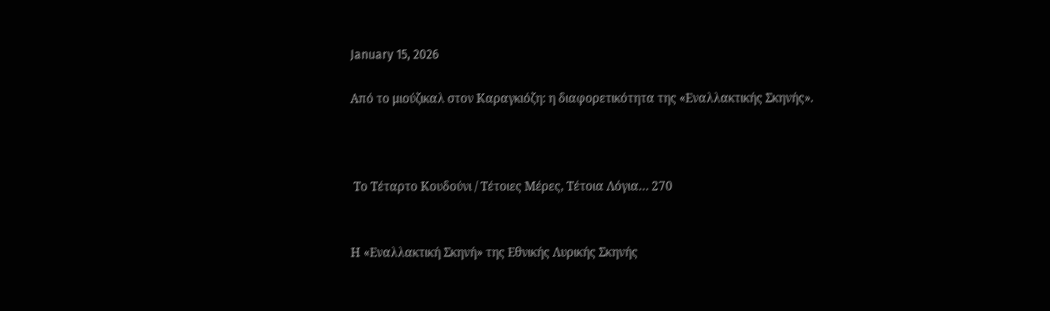January 15, 2026

Από το μιούζικαλ στον Καραγκιόζη: η διαφορετικότητα της «Εναλλακτικής Σκηνής».



 Το Τέταρτο Κουδούνι / Τέτοιες Μέρες, Τέτοια Λόγια… 270


Η «Εναλλακτική Σκηνή» της Εθνικής Λυρικής Σκηνής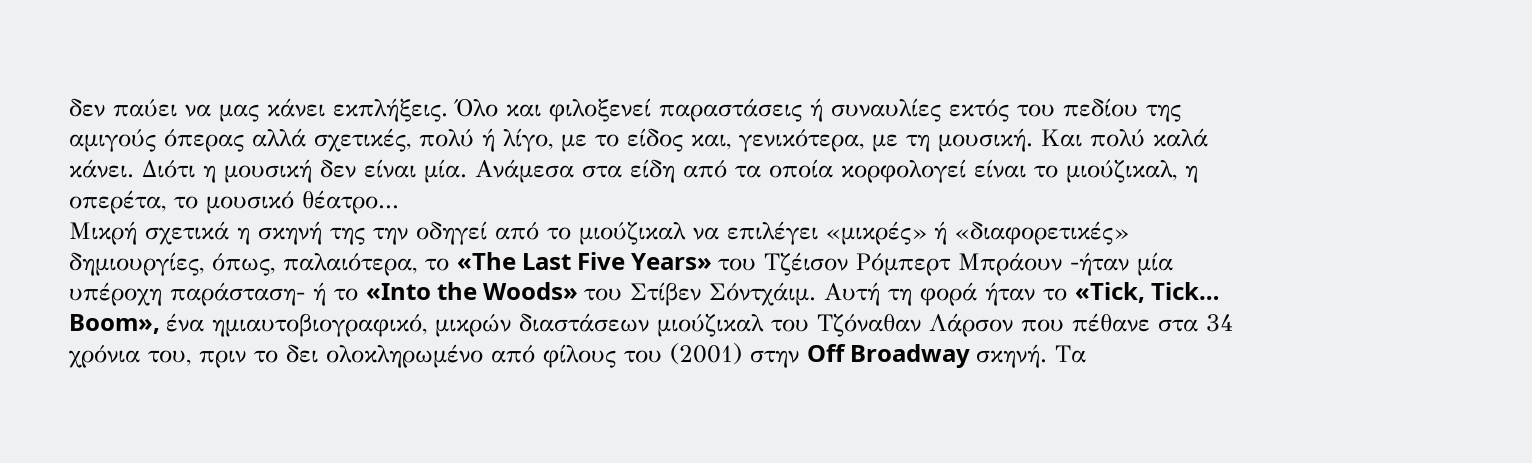δεν παύει να μας κάνει εκπλήξεις. Όλο και φιλοξενεί παραστάσεις ή συναυλίες εκτός του πεδίου της αμιγούς όπερας αλλά σχετικές, πολύ ή λίγο, με το είδος και, γενικότερα, με τη μουσική. Και πολύ καλά κάνει. Διότι η μουσική δεν είναι μία. Ανάμεσα στα είδη από τα οποία κορφολογεί είναι το μιούζικαλ, η οπερέτα, το μουσικό θέατρο...
Μικρή σχετικά η σκηνή της την οδηγεί από το μιούζικαλ να επιλέγει «μικρές» ή «διαφορετικές» δημιουργίες, όπως, παλαιότερα, το «The Last Five Years» του Τζέισον Ρόμπερτ Μπράουν -ήταν μία υπέροχη παράσταση- ή το «Into the Woods» του Στίβεν Σόντχάιμ. Αυτή τη φορά ήταν το «Tick, Tick… Boom», ένα ημιαυτοβιογραφικό, μικρών διαστάσεων μιούζικαλ του Τζόναθαν Λάρσον που πέθανε στα 34 χρόνια του, πριν το δει ολοκληρωμένο από φίλους του (2001) στην Off Broadway σκηνή. Τα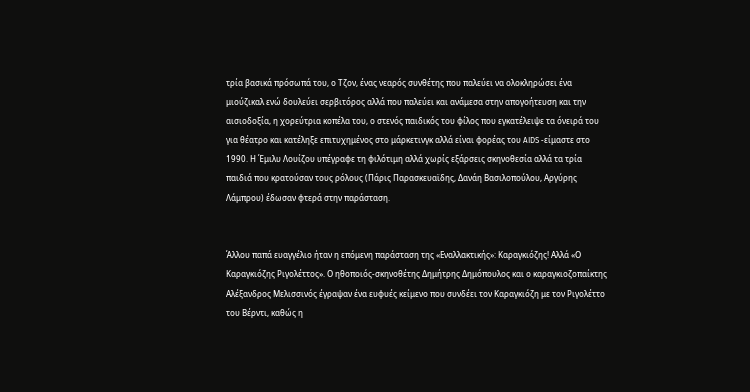τρία βασικά πρόσωπά του, ο Τζον, ένας νεαρός συνθέτης που παλεύει να ολοκληρώσει ένα μιούζικαλ ενώ δουλεύει σερβιτόρος αλλά που παλεύει και ανάμεσα στην απογοήτευση και την αισιοδοξία, η χορεύτρια κοπέλα του, ο στενός παιδικός του φίλος που εγκατέλειψε τα όνειρά του για θέατρο και κατέληξε επιτυχημένος στο μάρκετινγκ αλλά είναι φορέας του AIDS -είμαστε στο 1990. Η Έμιλυ Λουίζου υπέγραφε τη φιλότιμη αλλά χωρίς εξάρσεις σκηνοθεσία αλλά τα τρία παιδιά που κρατούσαν τους ρόλους (Πάρις Παρασκευαϊδης, Δανάη Βασιλοπούλου, Αργύρης Λάμπρου) έδωσαν φτερά στην παράσταση.


Άλλου παπά ευαγγέλιο ήταν η επόμενη παράσταση της «Εναλλακτικής»: Καραγκιόζης! Αλλά «Ο Καραγκιόζης Ριγολέττος». Ο ηθοποιός-σκηνοθέτης Δημήτρης Δημόπουλος και ο καραγκιοζοπαίκτης Αλέξανδρος Μελισσινός έγραψαν ένα ευφυές κείμενο που συνδέει τον Καραγκιόζη με τον Ριγολέττο του Βέρντι, καθώς η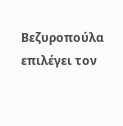Βεζυροπούλα επιλέγει τον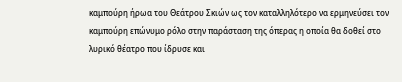καμπούρη ήρωα του Θεάτρου Σκιών ως τον καταλληλότερο να ερμηνεύσει τον καμπούρη επώνυμο ρόλο στην παράσταση της όπερας η οποία θα δοθεί στο λυρικό θέατρο που ίδρυσε και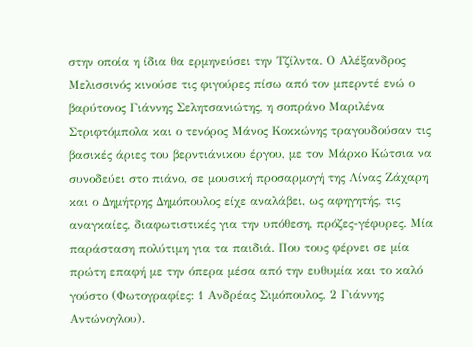στην οποία η ίδια θα ερμηνεύσει την Τζίλντα. Ο Αλέξανδρος Μελισσινός κινούσε τις φιγούρες πίσω από τον μπερντέ ενώ ο βαρύτονος Γιάννης Σελητσανιώτης, η σοπράνο Μαριλένα Στριφτόμπολα και ο τενόρος Μάνος Κοκκώνης τραγουδούσαν τις βασικές άριες του βερντιάνικου έργου, με τον Μάρκο Κώτσια να συνοδεύει στο πιάνο, σε μουσική προσαρμογή της Λίνας Ζάχαρη και ο Δημήτρης Δημόπουλος είχε αναλάβει, ως αφηγητής, τις αναγκαίες, διαφωτιστικές για την υπόθεση, πρόζες-γέφυρες. Μία παράσταση πολύτιμη για τα παιδιά. Που τους φέρνει σε μία πρώτη επαφή με την όπερα μέσα από την ευθυμία και το καλό γούστο (Φωτογραφίες: 1 Ανδρέας Σιμόπουλος, 2 Γιάννης Αντώνογλου).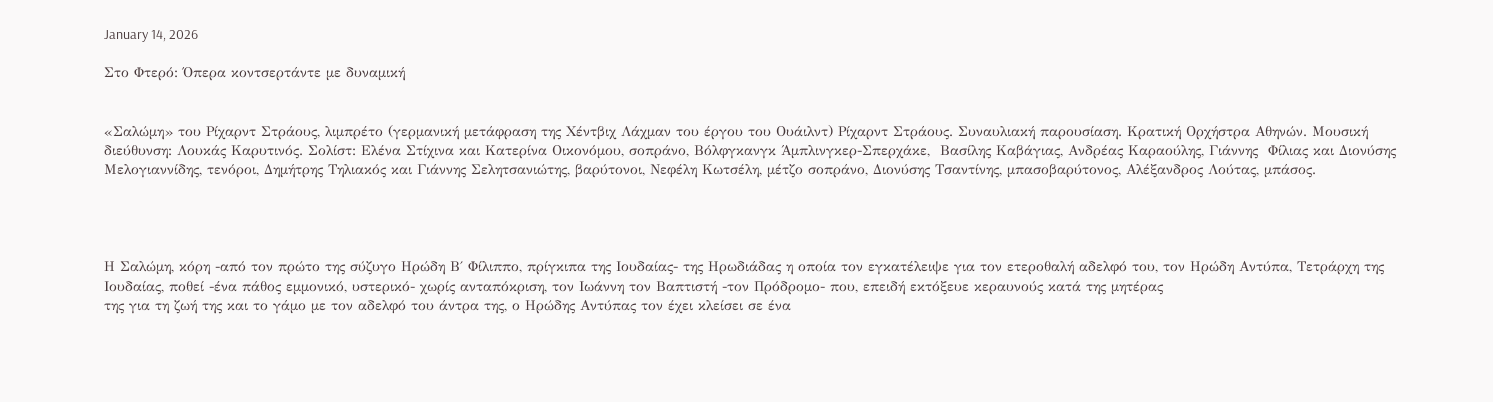January 14, 2026

Στο Φτερό: Όπερα κοντσερτάντε με δυναμική


«Σαλώμη» του Ρίχαρντ Στράους, λιμπρέτο (γερμανική μετάφραση της Χέντβιχ Λάχμαν του έργου του Ουάιλντ) Ρίχαρντ Στράους. Συναυλιακή παρουσίαση. Κρατική Ορχήστρα Αθηνών. Μουσική διεύθυνση: Λουκάς Καρυτινός. Σολίστ: Ελένα Στίχινα και Κατερίνα Οικονόμου, σοπράνο, Βόλφγκανγκ Άμπλινγκερ-Σπερχάκε,  Βασίλης Καβάγιας, Ανδρέας Καραούλης, Γιάννης  Φίλιας και Διονύσης Μελογιαννίδης, τενόροι, Δημήτρης Τηλιακός και Γιάννης Σελητσανιώτης, βαρύτονοι, Νεφέλη Κωτσέλη, μέτζο σοπράνο, Διονύσης Τσαντίνης, μπασοβαρύτονος, Αλέξανδρος Λούτας, μπάσος.




Η Σαλώμη, κόρη -από τον πρώτο της σύζυγο Ηρώδη Β΄ Φίλιππο, πρίγκιπα της Ιουδαίας- της Ηρωδιάδας η οποία τον εγκατέλειψε για τον ετεροθαλή αδελφό του, τον Ηρώδη Αντύπα, Τετράρχη της Ιουδαίας, ποθεί -ένα πάθος εμμονικό, υστερικό- χωρίς ανταπόκριση, τον Ιωάννη τον Βαπτιστή -τον Πρόδρομο- που, επειδή εκτόξευε κεραυνούς κατά της μητέρας
της για τη ζωή της και το γάμο με τον αδελφό του άντρα της, ο Ηρώδης Αντύπας τον έχει κλείσει σε ένα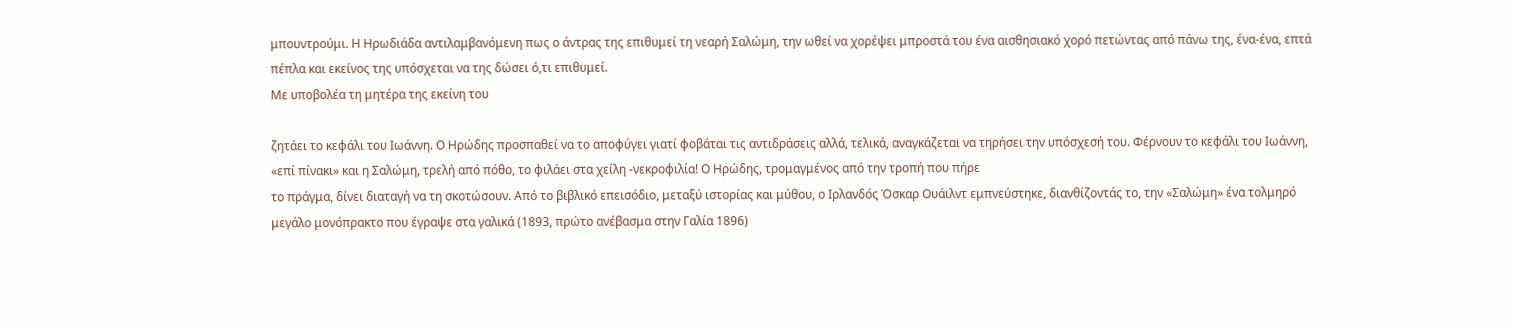μπουντρούμι. Η Ηρωδιάδα αντιλαμβανόμενη πως ο άντρας της επιθυμεί τη νεαρή Σαλώμη, την ωθεί να χορέψει μπροστά του ένα αισθησιακό χορό πετώντας από πάνω της, ένα-ένα, επτά πέπλα και εκείνος της υπόσχεται να της δώσει ό,τι επιθυμεί.
Με υποβολέα τη μητέρα της εκείνη του

ζητάει το κεφάλι του Ιωάννη. Ο Ηρώδης προσπαθεί να το αποφύγει γιατί φοβάται τις αντιδράσεις αλλά, τελικά, αναγκάζεται να τηρήσει την υπόσχεσή του. Φέρνουν το κεφάλι του Ιωάννη, «επί πίνακι» και η Σαλώμη, τρελή από πόθο, το φιλάει στα χείλη -νεκροφιλία! Ο Ηρώδης, τρομαγμένος από την τροπή που πήρε
το πράγμα, δίνει διαταγή να τη σκοτώσουν. Από το βιβλικό επεισόδιο, μεταξύ ιστορίας και μύθου, ο Ιρλανδός Όσκαρ Ουάιλντ εμπνεύστηκε, διανθίζοντάς το, την «Σαλώμη» ένα τολμηρό μεγάλο μονόπρακτο που έγραψε στα γαλικά (1893, πρώτο ανέβασμα στην Γαλία 1896)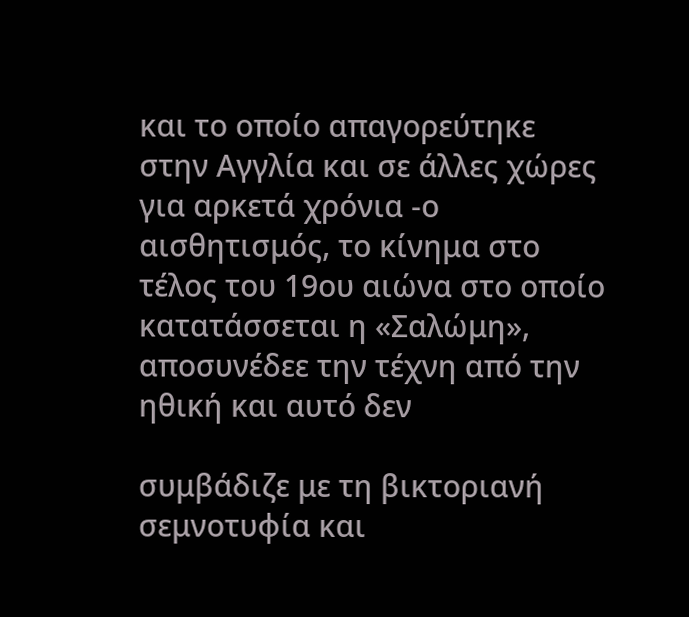και το οποίο απαγορεύτηκε στην Αγγλία και σε άλλες χώρες για αρκετά χρόνια -ο αισθητισμός, το κίνημα στο τέλος του 19ου αιώνα στο οποίο κατατάσσεται η «Σαλώμη», αποσυνέδεε την τέχνη από την ηθική και αυτό δεν

συμβάδιζε με τη βικτοριανή σεμνοτυφία και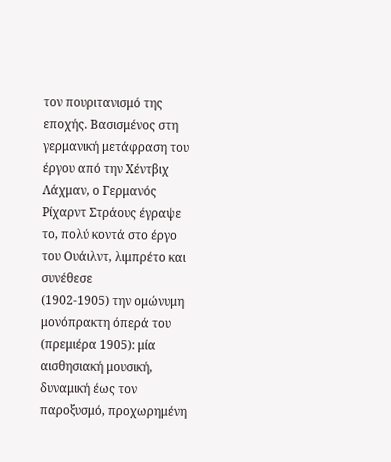τον πουριτανισμό της εποχής. Βασισμένος στη γερμανική μετάφραση του έργου από την Χέντβιχ Λάχμαν, ο Γερμανός Ρίχαρντ Στράους έγραψε το, πολύ κοντά στο έργο του Ουάιλντ, λιμπρέτο και συνέθεσε
(1902-1905) την ομώνυμη μονόπρακτη όπερά του (πρεμιέρα 1905): μία αισθησιακή μουσική, δυναμική έως τον παροξυσμό, προχωρημένη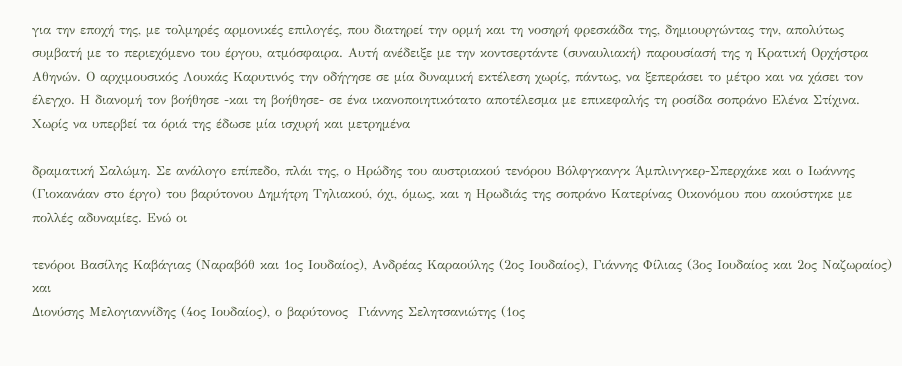για την εποχή της, με τολμηρές αρμονικές επιλογές, που διατηρεί την ορμή και τη νοσηρή φρεσκάδα της, δημιουργώντας την, απολύτως συμβατή με το περιεχόμενο του έργου, ατμόσφαιρα. Αυτή ανέδειξε με την κοντσερτάντε (συναυλιακή) παρουσίασή της η Κρατική Ορχήστρα Αθηνών. Ο αρχιμουσικός Λουκάς Καρυτινός την οδήγησε σε μία δυναμική εκτέλεση χωρίς, πάντως, να ξεπεράσει το μέτρο και να χάσει τον έλεγχο. Η διανομή τον βοήθησε -και τη βοήθησε- σε ένα ικανοποιητικότατο αποτέλεσμα με επικεφαλής τη ροσίδα σοπράνο Ελένα Στίχινα. Χωρίς να υπερβεί τα όριά της έδωσε μία ισχυρή και μετρημένα

δραματική Σαλώμη. Σε ανάλογο επίπεδο, πλάι της, ο Ηρώδης του αυστριακού τενόρου Βόλφγκανγκ Άμπλινγκερ-Σπερχάκε και ο Ιωάννης (Γιοκανάαν στο έργο) του βαρύτονου Δημήτρη Τηλιακού, όχι, όμως, και η Ηρωδιάς της σοπράνο Κατερίνας Οικονόμου που ακούστηκε με πολλές αδυναμίες. Ενώ οι

τενόροι Βασίλης Καβάγιας (Ναραβόθ και 1ος Ιουδαίος), Ανδρέας Καραούλης (2ος Ιουδαίος), Γιάννης Φίλιας (3ος Ιουδαίος και 2ος Ναζωραίος) και
Διονύσης Μελογιαννίδης (4ος Ιουδαίος), ο βαρύτονος  Γιάννης Σελητσανιώτης (1ος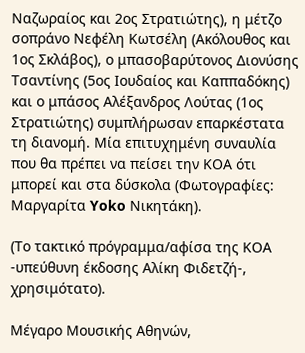Ναζωραίος και 2ος Στρατιώτης), η μέτζο σοπράνο Νεφέλη Κωτσέλη (Ακόλουθος και 1ος Σκλάβος), ο μπασοβαρύτονος Διονύσης Τσαντίνης (5ος Ιουδαίος και Καππαδόκης) και ο μπάσος Αλέξανδρος Λούτας (1ος Στρατιώτης) συμπλήρωσαν επαρκέστατα τη διανομή. Μία επιτυχημένη συναυλία που θα πρέπει να πείσει την ΚΟΑ ότι μπορεί και στα δύσκολα (Φωτογραφίες: Μαργαρίτα Yoko Νικητάκη).

(Το τακτικό πρόγραμμα/αφίσα της ΚΟΑ -υπεύθυνη έκδοσης Αλίκη Φιδετζή-, χρησιμότατο).

Μέγαρο Μουσικής Αθηνών,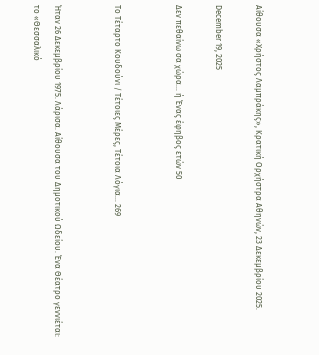Αίθουσα «Χρήστος Λαμπράκης», Κρατική Ορχήστρα Αθηνών, 23 Δεκεμβρίου 2025.

December 19, 2025

Δεν πεθαίνω σα χώρα… ή Ένας έφηβος ετών 50


Το Τέταρτο Κουδούνι / Τέτοιες Μέρες, Τέτοια Λόγια… 269


Ήταν 26 Δεκεμβρίου 1975. Λάρισα. Αίθουσα του Δημοτικού Ωδείου. Ένα Θέατρο γεννιέται: το «Θεσσαλικό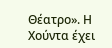Θέατρο». Η Χούντα έχει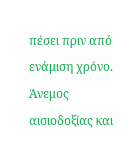πέσει πριν από ενάμιση χρόνο. Άνεμος αισιοδοξίας και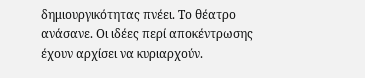δημιουργικότητας πνέει. Το θέατρο ανάσανε. Οι ιδέες περί αποκέντρωσης έχουν αρχίσει να κυριαρχούν.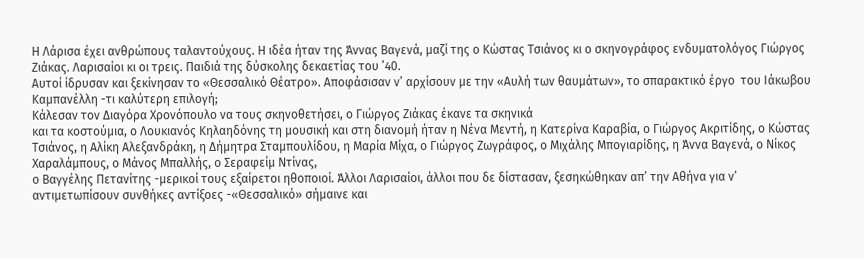Η Λάρισα έχει ανθρώπους ταλαντούχους. Η ιδέα ήταν της Άννας Βαγενά, μαζί της ο Κώστας Τσιάνος κι ο σκηνογράφος ενδυματολόγος Γιώργος Ζιάκας. Λαρισαίοι κι οι τρεις. Παιδιά της δύσκολης δεκαετίας του ’40.
Αυτοί ίδρυσαν και ξεκίνησαν το «Θεσσαλικό Θέατρο». Αποφάσισαν ν’ αρχίσουν με την «Αυλή των θαυμάτων», το σπαρακτικό έργο  του Ιάκωβου Καμπανέλλη -τι καλύτερη επιλογή;
Κάλεσαν τον Διαγόρα Χρονόπουλο να τους σκηνοθετήσει, ο Γιώργος Ζιάκας έκανε τα σκηνικά
και τα κοστούμια, ο Λουκιανός Κηλαηδόνης τη μουσική και στη διανομή ήταν η Νένα Μεντή, η Κατερίνα Καραβία, ο Γιώργος Ακριτίδης, ο Κώστας Τσιάνος, η Αλίκη Αλεξανδράκη, η Δήμητρα Σταμπουλίδου, η Μαρία Μίχα, ο Γιώργος Ζωγράφος, ο Μιχάλης Μπογιαρίδης, η Άννα Βαγενά, ο Νίκος Χαραλάμπους, ο Μάνος Μπαλλής, ο Σεραφείμ Ντίνας,
ο Βαγγέλης Πετανίτης -μερικοί τους εξαίρετοι ηθοποιοί. Άλλοι Λαρισαίοι, άλλοι που δε δίστασαν, ξεσηκώθηκαν απ’ την Αθήνα για ν’ αντιμετωπίσουν συνθήκες αντίξοες -«Θεσσαλικό» σήμαινε και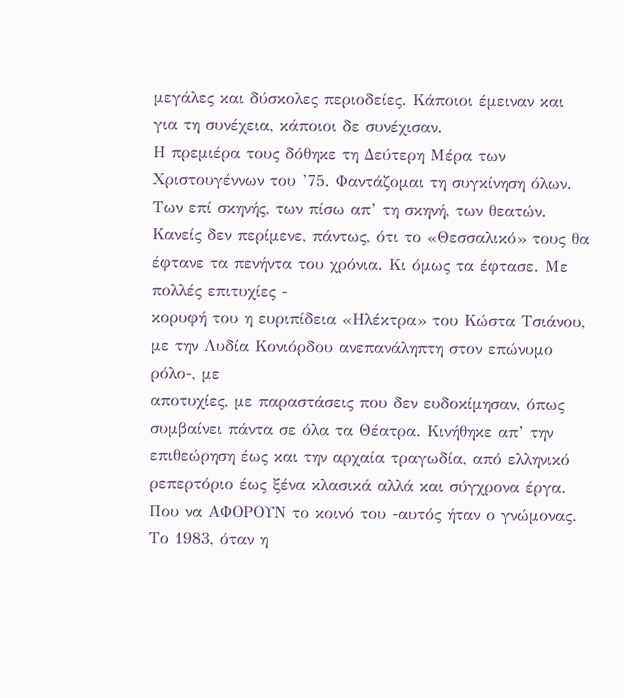μεγάλες και δύσκολες περιοδείες. Κάποιοι έμειναν και για τη συνέχεια, κάποιοι δε συνέχισαν.
Η πρεμιέρα τους δόθηκε τη Δεύτερη Μέρα των Χριστουγέννων του ’75. Φαντάζομαι τη συγκίνηση όλων. Των επί σκηνής, των πίσω απ’ τη σκηνή, των θεατών. Κανείς δεν περίμενε, πάντως, ότι το «Θεσσαλικό» τους θα έφτανε τα πενήντα του χρόνια. Κι όμως τα έφτασε. Με πολλές επιτυχίες -
κορυφή του η ευριπίδεια «Ηλέκτρα» του Κώστα Τσιάνου, με την Λυδία Κονιόρδου ανεπανάληπτη στον επώνυμο ρόλο-, με
αποτυχίες, με παραστάσεις που δεν ευδοκίμησαν, όπως συμβαίνει πάντα σε όλα τα Θέατρα. Κινήθηκε απ’ την επιθεώρηση έως και την αρχαία τραγωδία, από ελληνικό ρεπερτόριο έως ξένα κλασικά αλλά και σύγχρονα έργα. Που να ΑΦΟΡΟΥΝ το κοινό του -αυτός ήταν ο γνώμονας. Το 1983, όταν η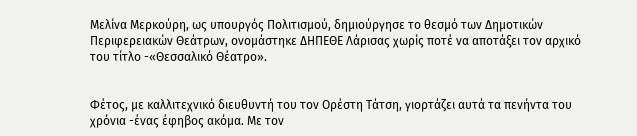Μελίνα Μερκούρη, ως υπουργός Πολιτισμού, δημιούργησε το θεσμό των Δημοτικών Περιφερειακών Θεάτρων, ονομάστηκε ΔΗΠΕΘΕ Λάρισας χωρίς ποτέ να αποτάξει τον αρχικό του τίτλο -«Θεσσαλικό Θέατρο».


Φέτος, με καλλιτεχνικό διευθυντή του τον Ορέστη Τάτση, γιορτάζει αυτά τα πενήντα του χρόνια -ένας έφηβος ακόμα. Με τον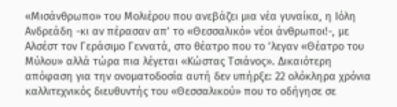«Μισάνθρωπο» του Μολιέρου που ανεβάζει μια νέα γυναίκα, η Ιόλη Ανδρεάδη -κι αν πέρασαν απ’ το «Θεσσαλικό» νέοι άνθρωποι!-, με Αλσέστ τον Γεράσιμο Γεννατά, στο θέατρο που το ’λεγαν «Θέατρο του Μύλου» αλλά τώρα πια λέγεται «Κώστας Τσιάνος». Δικαιότερη απόφαση για την ονοματοδοσία αυτή δεν υπήρξε: 22 ολόκληρα χρόνια καλλιτεχνικός διευθυντής του «Θεσσαλικού» που το οδήγησε σε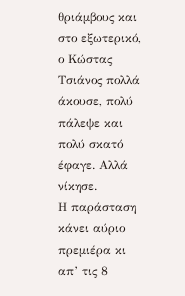θριάμβους και στο εξωτερικό, ο Κώστας Τσιάνος πολλά άκουσε, πολύ πάλεψε και πολύ σκατό έφαγε. Αλλά νίκησε.
Η παράσταση κάνει αύριο πρεμιέρα κι απ’ τις 8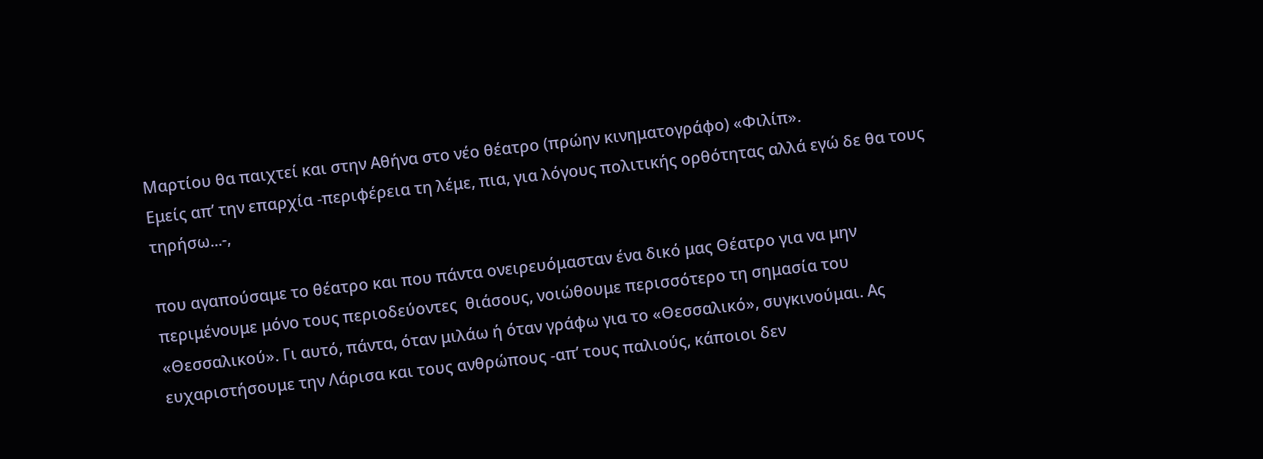Μαρτίου θα παιχτεί και στην Αθήνα στο νέο θέατρο (πρώην κινηματογράφο) «Φιλίπ».
Εμείς απ’ την επαρχία -περιφέρεια τη λέμε, πια, για λόγους πολιτικής ορθότητας αλλά εγώ δε θα τους τηρήσω...-,

που αγαπούσαμε το θέατρο και που πάντα ονειρευόμασταν ένα δικό μας Θέατρο για να μην περιμένουμε μόνο τους περιοδεύοντες  θιάσους, νοιώθουμε περισσότερο τη σημασία του «Θεσσαλικού». Γι αυτό, πάντα, όταν μιλάω ή όταν γράφω για το «Θεσσαλικό», συγκινούμαι. Ας ευχαριστήσουμε την Λάρισα και τους ανθρώπους -απ’ τους παλιούς, κάποιοι δεν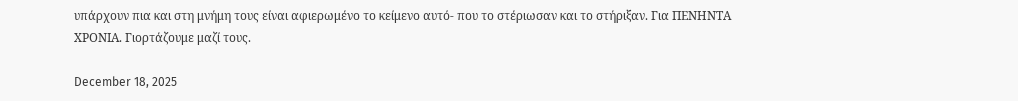υπάρχουν πια και στη μνήμη τους είναι αφιερωμένο το κείμενο αυτό- που το στέριωσαν και το στήριξαν. Για ΠΕΝΗΝΤΑ ΧΡΟΝΙΑ. Γιορτάζουμε μαζί τους.

December 18, 2025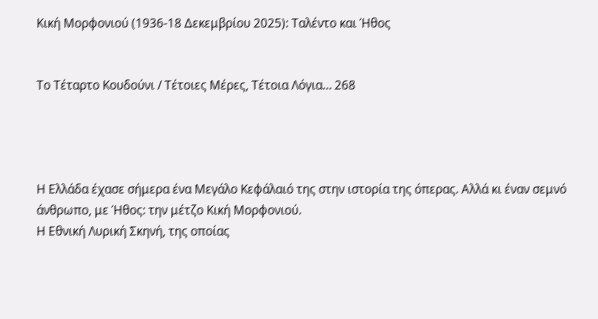Κική Μορφονιού (1936-18 Δεκεμβρίου 2025): Ταλέντο και Ήθος


Το Τέταρτο Κουδούνι / Τέτοιες Μέρες, Τέτοια Λόγια… 268




Η Ελλάδα έχασε σήμερα ένα Μεγάλο Κεφάλαιό της στην ιστορία της όπερας. Αλλά κι έναν σεμνό άνθρωπο, με Ήθος: την μέτζο Κική Μορφονιού.
Η Εθνική Λυρική Σκηνή, της οποίας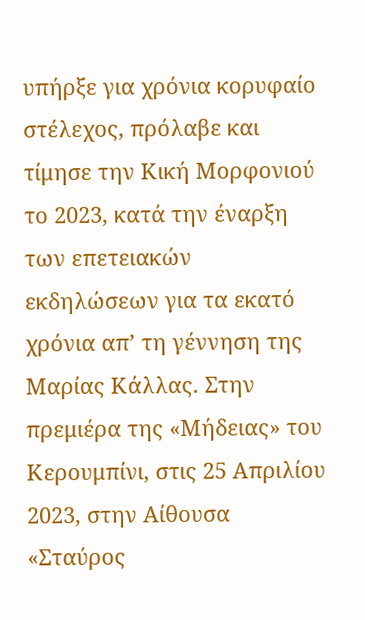υπήρξε για χρόνια κορυφαίο στέλεχος, πρόλαβε και τίμησε την Κική Μορφονιού το 2023, κατά την έναρξη των επετειακών εκδηλώσεων για τα εκατό χρόνια απ’ τη γέννηση της Μαρίας Κάλλας. Στην πρεμιέρα της «Μήδειας» του Κερουμπίνι, στις 25 Απριλίου 2023, στην Αίθουσα «Σταύρος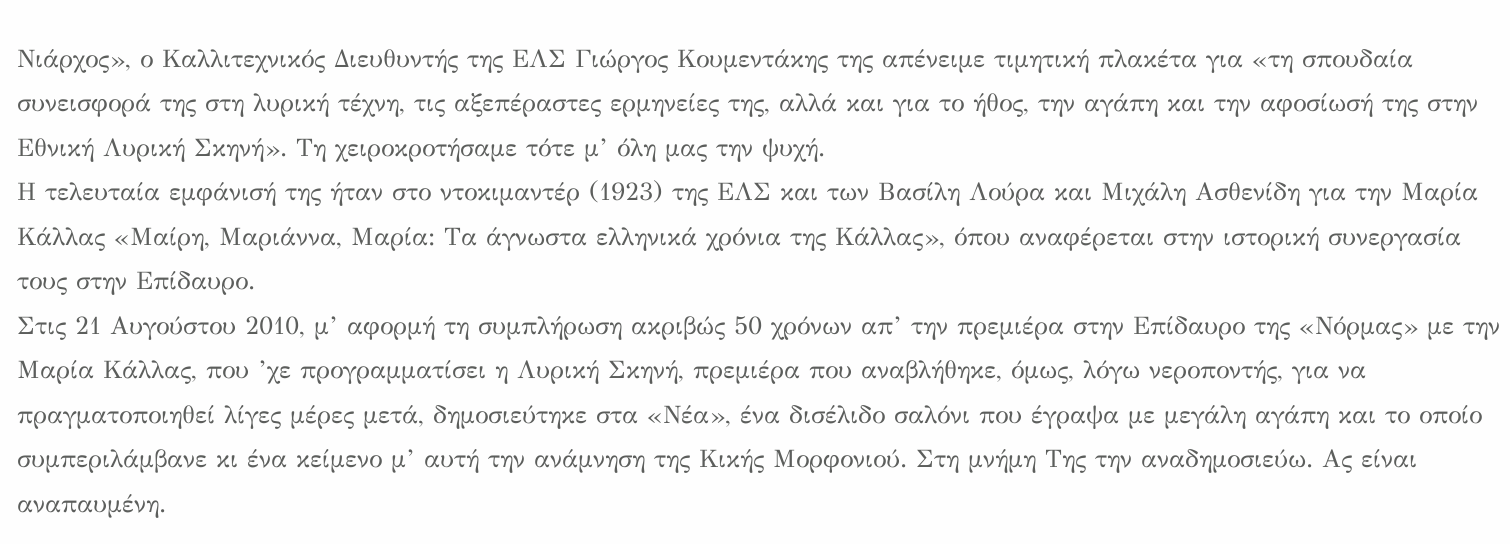Νιάρχος», ο Καλλιτεχνικός Διευθυντής της ΕΛΣ Γιώργος Κουμεντάκης της απένειμε τιμητική πλακέτα για «τη σπουδαία συνεισφορά της στη λυρική τέχνη, τις αξεπέραστες ερμηνείες της, αλλά και για το ήθος, την αγάπη και την αφοσίωσή της στην Εθνική Λυρική Σκηνή». Τη χειροκροτήσαμε τότε μ’ όλη μας την ψυχή.
Η τελευταία εμφάνισή της ήταν στο ντοκιμαντέρ (1923) της ΕΛΣ και των Βασίλη Λούρα και Μιχάλη Ασθενίδη για την Μαρία Κάλλας «Μαίρη, Μαριάννα, Μαρία: Τα άγνωστα ελληνικά χρόνια της Κάλλας», όπου αναφέρεται στην ιστορική συνεργασία τους στην Επίδαυρο.
Στις 21 Αυγούστου 2010, μ’ αφορμή τη συμπλήρωση ακριβώς 50 χρόνων απ’ την πρεμιέρα στην Επίδαυρο της «Νόρμας» με την Μαρία Κάλλας, που ’χε προγραμματίσει η Λυρική Σκηνή, πρεμιέρα που αναβλήθηκε, όμως, λόγω νεροποντής, για να πραγματοποιηθεί λίγες μέρες μετά, δημοσιεύτηκε στα «Νέα», ένα δισέλιδο σαλόνι που έγραψα με μεγάλη αγάπη και το οποίο συμπεριλάμβανε κι ένα κείμενο μ’ αυτή την ανάμνηση της Κικής Μορφονιού. Στη μνήμη Της την αναδημοσιεύω. Ας είναι αναπαυμένη.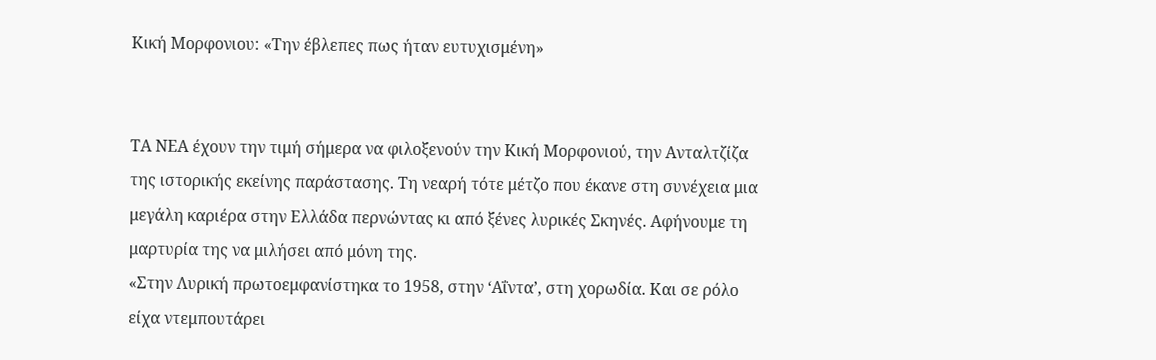Κική Μορφονιου: «Την έβλεπες πως ήταν ευτυχισμένη»


ΤΑ ΝΕΑ έχουν την τιμή σήμερα να φιλοξενούν την Κική Μορφονιού, την Ανταλτζίζα της ιστορικής εκείνης παράστασης. Τη νεαρή τότε μέτζο που έκανε στη συνέχεια μια μεγάλη καριέρα στην Ελλάδα περνώντας κι από ξένες λυρικές Σκηνές. Αφήνουμε τη μαρτυρία της να μιλήσει από μόνη της.
«Στην Λυρική πρωτοεμφανίστηκα το 1958, στην ‘Αΐντα’, στη χορωδία. Και σε ρόλο είχα ντεμπουτάρει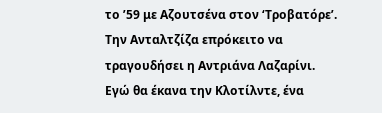το ’59 με Αζουτσένα στον ‘Τροβατόρε’. Την Ανταλτζίζα επρόκειτο να τραγουδήσει η Αντριάνα Λαζαρίνι. Εγώ θα έκανα την Κλοτίλντε, ένα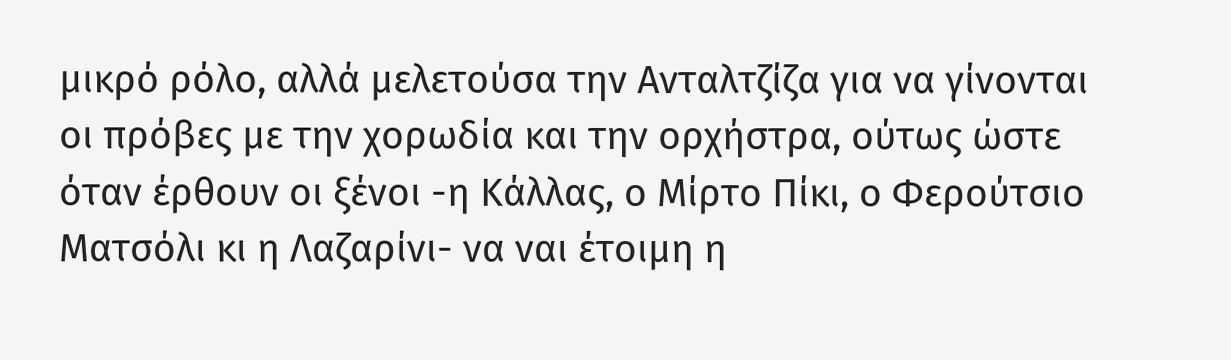μικρό ρόλο, αλλά μελετούσα την Ανταλτζίζα για να γίνονται οι πρόβες με την χορωδία και την ορχήστρα, ούτως ώστε όταν έρθουν οι ξένοι -η Κάλλας, ο Μίρτο Πίκι, ο Φερούτσιο Ματσόλι κι η Λαζαρίνι- να ναι έτοιμη η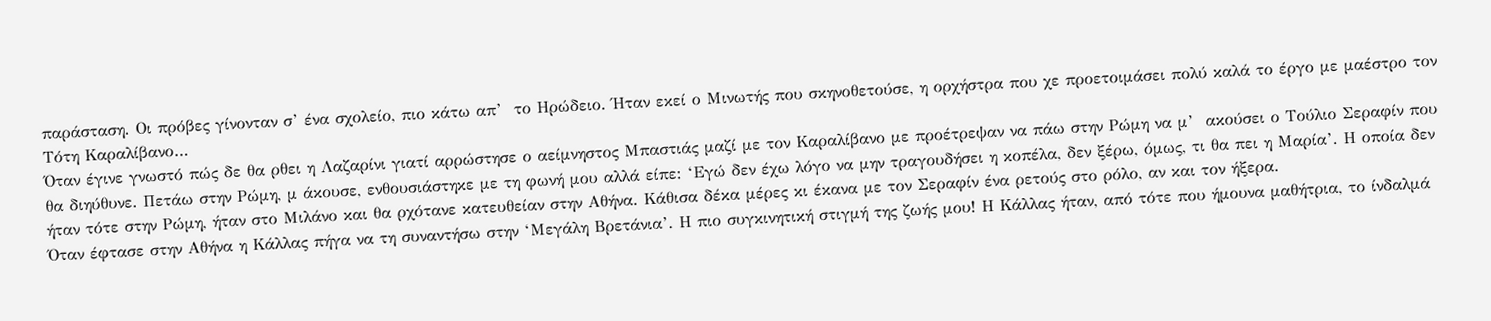παράσταση. Οι πρόβες γίνονταν σ’ ένα σχολείο, πιο κάτω απ’  το Ηρώδειο. Ήταν εκεί ο Μινωτής που σκηνοθετούσε, η ορχήστρα που χε προετοιμάσει πολύ καλά το έργο με μαέστρο τον Τότη Καραλίβανο…
Όταν έγινε γνωστό πώς δε θα ρθει η Λαζαρίνι γιατί αρρώστησε ο αείμνηστος Μπαστιάς μαζί με τον Καραλίβανο με προέτρεψαν να πάω στην Ρώμη να μ’  ακούσει ο Τούλιο Σεραφίν που θα διηύθυνε. Πετάω στην Ρώμη, μ άκουσε, ενθουσιάστηκε με τη φωνή μου αλλά είπε: ‘Εγώ δεν έχω λόγο να μην τραγουδήσει η κοπέλα, δεν ξέρω, όμως, τι θα πει η Μαρία’. Η οποία δεν ήταν τότε στην Ρώμη, ήταν στο Μιλάνο και θα ρχότανε κατευθείαν στην Αθήνα. Κάθισα δέκα μέρες κι έκανα με τον Σεραφίν ένα ρετούς στο ρόλο, αν και τον ήξερα.
Όταν έφτασε στην Αθήνα η Κάλλας πήγα να τη συναντήσω στην ‘Μεγάλη Βρετάνια’. Η πιο συγκινητική στιγμή της ζωής μου! Η Κάλλας ήταν, από τότε που ήμουνα μαθήτρια, το ίνδαλμά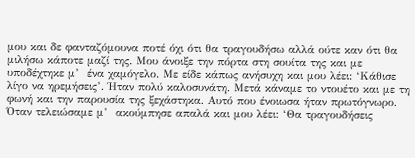μου και δε φανταζόμουνα ποτέ όχι ότι θα τραγουδήσω αλλά ούτε καν ότι θα μιλήσω κάποτε μαζί της. Μου άνοιξε την πόρτα στη σουίτα της και με υποδέχτηκε μ’  ένα χαμόγελο. Με είδε κάπως ανήσυχη και μου λέει: ‘Κάθισε λίγο να ηρεμήσεις’. Ήταν πολύ καλοσυνάτη. Μετά κάναμε το ντουέτο και με τη φωνή και την παρουσία της ξεχάστηκα. Αυτό που ένοιωσα ήταν πρωτόγνωρο. Όταν τελειώσαμε μ’  ακούμπησε απαλά και μου λέει: ‘Θα τραγουδήσεις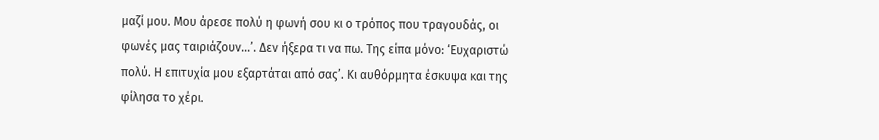μαζί μου. Μου άρεσε πολύ η φωνή σου κι ο τρόπος που τραγουδάς, οι φωνές μας ταιριάζουν…’. Δεν ήξερα τι να πω. Της είπα μόνο: ‘Ευχαριστώ πολύ. Η επιτυχία μου εξαρτάται από σας’. Κι αυθόρμητα έσκυψα και της φίλησα το χέρι.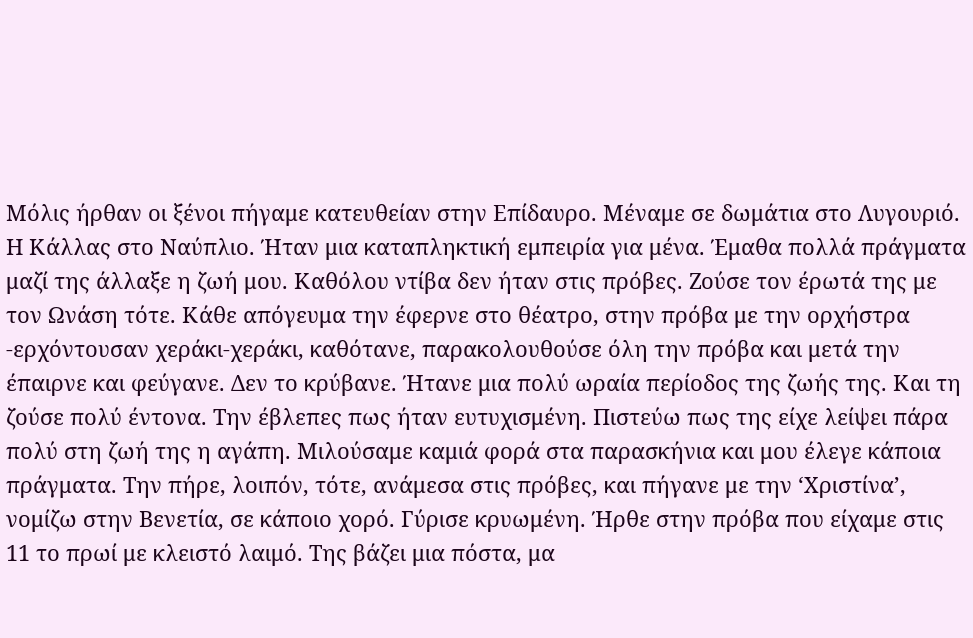Μόλις ήρθαν οι ξένοι πήγαμε κατευθείαν στην Επίδαυρο. Μέναμε σε δωμάτια στο Λυγουριό. Η Κάλλας στο Ναύπλιο. Ήταν μια καταπληκτική εμπειρία για μένα. Έμαθα πολλά πράγματα μαζί της άλλαξε η ζωή μου. Καθόλου ντίβα δεν ήταν στις πρόβες. Ζούσε τον έρωτά της με τον Ωνάση τότε. Κάθε απόγευμα την έφερνε στο θέατρο, στην πρόβα με την ορχήστρα -ερχόντουσαν χεράκι-χεράκι, καθότανε, παρακολουθούσε όλη την πρόβα και μετά την έπαιρνε και φεύγανε. Δεν το κρύβανε. Ήτανε μια πολύ ωραία περίοδος της ζωής της. Και τη ζούσε πολύ έντονα. Την έβλεπες πως ήταν ευτυχισμένη. Πιστεύω πως της είχε λείψει πάρα πολύ στη ζωή της η αγάπη. Μιλούσαμε καμιά φορά στα παρασκήνια και μου έλεγε κάποια πράγματα. Την πήρε, λοιπόν, τότε, ανάμεσα στις πρόβες, και πήγανε με την ‘Χριστίνα’, νομίζω στην Βενετία, σε κάποιο χορό. Γύρισε κρυωμένη. Ήρθε στην πρόβα που είχαμε στις 11 το πρωί με κλειστό λαιμό. Της βάζει μια πόστα, μα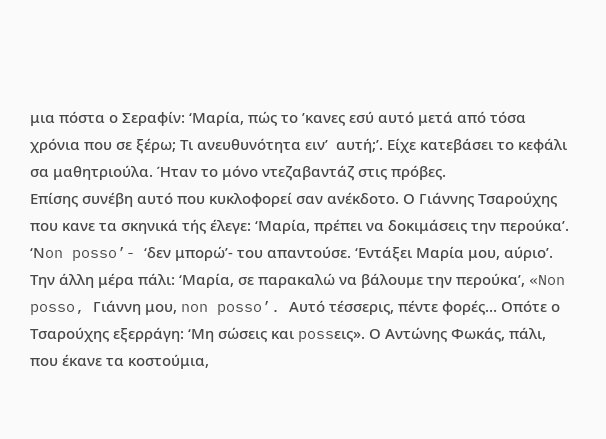μια πόστα ο Σεραφίν: ‘Μαρία, πώς το ’κανες εσύ αυτό μετά από τόσα χρόνια που σε ξέρω; Τι ανευθυνότητα ειν’  αυτή;’. Είχε κατεβάσει το κεφάλι σα μαθητριούλα. Ήταν το μόνο ντεζαβαντάζ στις πρόβες.
Επίσης συνέβη αυτό που κυκλοφορεί σαν ανέκδοτο. Ο Γιάννης Τσαρούχης που κανε τα σκηνικά τής έλεγε: ‘Μαρία, πρέπει να δοκιμάσεις την περούκα’. ‘Νon posso’- ‘δεν μπορώ’- του απαντούσε. ‘Εντάξει Μαρία μου, αύριο’. Την άλλη μέρα πάλι: ‘Μαρία, σε παρακαλώ να βάλουμε την περούκα’, «Non posso, Γιάννη μου, non posso’. Αυτό τέσσερις, πέντε φορές… Οπότε ο Τσαρούχης εξερράγη: ‘Μη σώσεις και possεις». Ο Αντώνης Φωκάς, πάλι, που έκανε τα κοστούμια,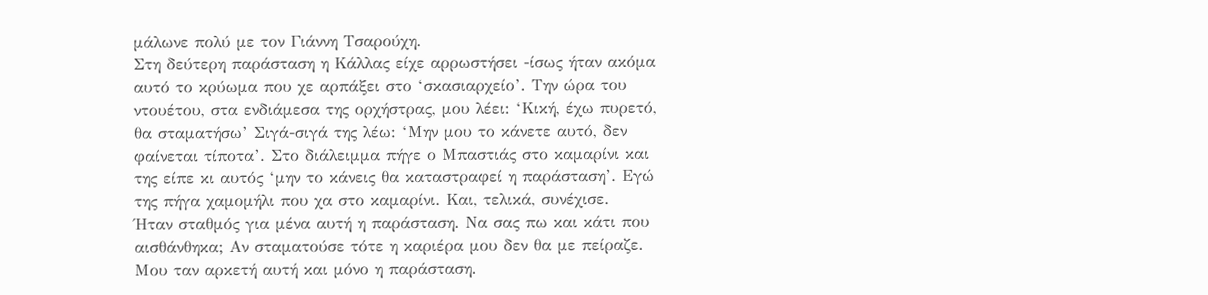μάλωνε πολύ με τον Γιάννη Τσαρούχη.
Στη δεύτερη παράσταση η Κάλλας είχε αρρωστήσει -ίσως ήταν ακόμα αυτό το κρύωμα που χε αρπάξει στο ‘σκασιαρχείο’. Την ώρα του ντουέτου, στα ενδιάμεσα της ορχήστρας, μου λέει: ‘Κική, έχω πυρετό, θα σταματήσω’ Σιγά-σιγά της λέω: ‘Μην μου το κάνετε αυτό, δεν φαίνεται τίποτα’. Στο διάλειμμα πήγε ο Μπαστιάς στο καμαρίνι και της είπε κι αυτός ‘μην το κάνεις θα καταστραφεί η παράσταση’. Εγώ της πήγα χαμομήλι που χα στο καμαρίνι. Και, τελικά, συνέχισε.
Ήταν σταθμός για μένα αυτή η παράσταση. Να σας πω και κάτι που αισθάνθηκα; Αν σταματούσε τότε η καριέρα μου δεν θα με πείραζε. Μου ταν αρκετή αυτή και μόνο η παράσταση.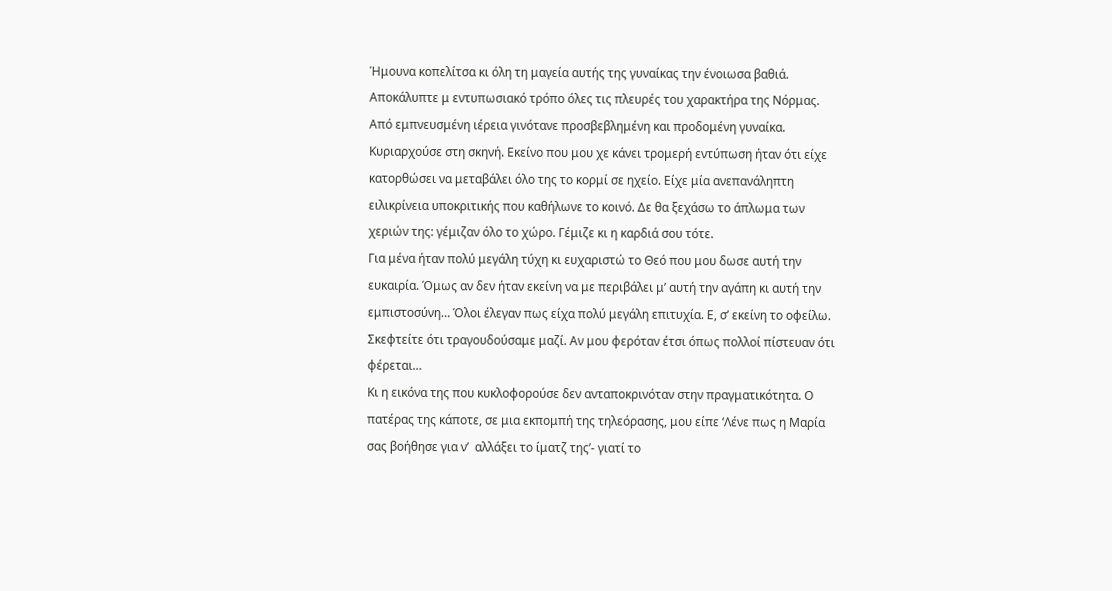Ήμουνα κοπελίτσα κι όλη τη μαγεία αυτής της γυναίκας την ένοιωσα βαθιά.
Αποκάλυπτε μ εντυπωσιακό τρόπο όλες τις πλευρές του χαρακτήρα της Νόρμας. Από εμπνευσμένη ιέρεια γινότανε προσβεβλημένη και προδομένη γυναίκα. Κυριαρχούσε στη σκηνή. Εκείνο που μου χε κάνει τρομερή εντύπωση ήταν ότι είχε κατορθώσει να μεταβάλει όλο της το κορμί σε ηχείο. Είχε μία ανεπανάληπτη ειλικρίνεια υποκριτικής που καθήλωνε το κοινό. Δε θα ξεχάσω το άπλωμα των χεριών της: γέμιζαν όλο το χώρο. Γέμιζε κι η καρδιά σου τότε.
Για μένα ήταν πολύ μεγάλη τύχη κι ευχαριστώ το Θεό που μου δωσε αυτή την ευκαιρία. Όμως αν δεν ήταν εκείνη να με περιβάλει μ’ αυτή την αγάπη κι αυτή την εμπιστοσύνη… Όλοι έλεγαν πως είχα πολύ μεγάλη επιτυχία. Ε, σ’ εκείνη το οφείλω. Σκεφτείτε ότι τραγουδούσαμε μαζί. Αν μου φερόταν έτσι όπως πολλοί πίστευαν ότι φέρεται…
Κι η εικόνα της που κυκλοφορούσε δεν ανταποκρινόταν στην πραγματικότητα. Ο πατέρας της κάποτε, σε μια εκπομπή της τηλεόρασης, μου είπε ‘Λένε πως η Μαρία σας βοήθησε για ν’  αλλάξει το ίματζ της’- γιατί το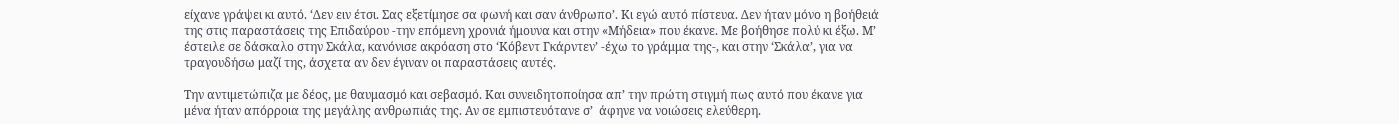είχανε γράψει κι αυτό. ‘Δεν ειν έτσι. Σας εξετίμησε σα φωνή και σαν άνθρωπο’. Κι εγώ αυτό πίστευα. Δεν ήταν μόνο η βοήθειά της στις παραστάσεις της Επιδαύρου -την επόμενη χρονιά ήμουνα και στην «Μήδεια» που έκανε. Με βοήθησε πολύ κι έξω. Μ’ έστειλε σε δάσκαλο στην Σκάλα, κανόνισε ακρόαση στο ‘Κόβεντ Γκάρντεν’ -έχω το γράμμα της-, και στην ‘Σκάλα’, για να τραγουδήσω μαζί της, άσχετα αν δεν έγιναν οι παραστάσεις αυτές.

Την αντιμετώπιζα με δέος, με θαυμασμό και σεβασμό. Και συνειδητοποίησα απ’ την πρώτη στιγμή πως αυτό που έκανε για μένα ήταν απόρροια της μεγάλης ανθρωπιάς της. Αν σε εμπιστευότανε σ’  άφηνε να νοιώσεις ελεύθερη.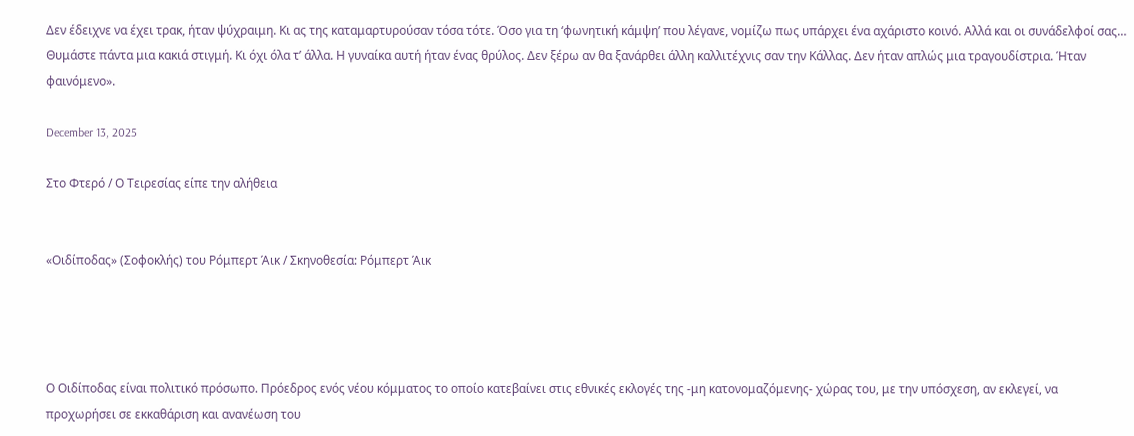Δεν έδειχνε να έχει τρακ, ήταν ψύχραιμη. Κι ας της καταμαρτυρούσαν τόσα τότε. Όσο για τη ‘φωνητική κάμψη’ που λέγανε, νομίζω πως υπάρχει ένα αχάριστο κοινό. Αλλά και οι συνάδελφοί σας… Θυμάστε πάντα μια κακιά στιγμή. Κι όχι όλα τ’ άλλα. Η γυναίκα αυτή ήταν ένας θρύλος. Δεν ξέρω αν θα ξανάρθει άλλη καλλιτέχνις σαν την Κάλλας. Δεν ήταν απλώς μια τραγουδίστρια. Ήταν φαινόμενο».

December 13, 2025

Στο Φτερό / Ο Τειρεσίας είπε την αλήθεια


«Οιδίποδας» (Σοφοκλής) του Ρόμπερτ Άικ / Σκηνοθεσία: Ρόμπερτ Άικ




Ο Οιδίποδας είναι πολιτικό πρόσωπο. Πρόεδρος ενός νέου κόμματος το οποίο κατεβαίνει στις εθνικές εκλογές της -μη κατονομαζόμενης- χώρας του, με την υπόσχεση, αν εκλεγεί, να προχωρήσει σε εκκαθάριση και ανανέωση του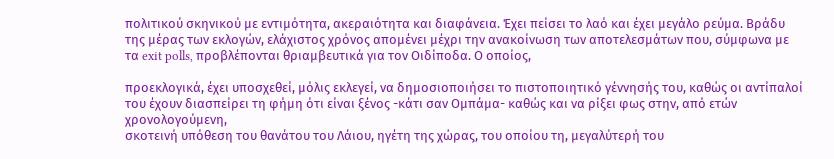πολιτικού σκηνικού με εντιμότητα, ακεραιότητα και διαφάνεια. Έχει πείσει το λαό και έχει μεγάλο ρεύμα. Βράδυ της μέρας των εκλογών, ελάχιστος χρόνος απομένει μέχρι την ανακοίνωση των αποτελεσμάτων που, σύμφωνα με τα exit polls, προβλέπονται θριαμβευτικά για τον Οιδίποδα. Ο οποίος,

προεκλογικά, έχει υποσχεθεί, μόλις εκλεγεί, να δημοσιοποιήσει το πιστοποιητικό γέννησής του, καθώς οι αντίπαλοί του έχουν διασπείρει τη φήμη ότι είναι ξένος -κάτι σαν Ομπάμα- καθώς και να ρίξει φως στην, από ετών χρονολογούμενη,
σκοτεινή υπόθεση του θανάτου του Λάιου, ηγέτη της χώρας, του οποίου τη, μεγαλύτερή του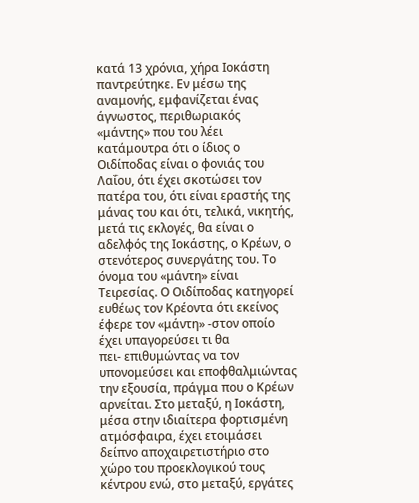κατά 13 χρόνια, χήρα Ιοκάστη παντρεύτηκε. Εν μέσω της αναμονής, εμφανίζεται ένας άγνωστος, περιθωριακός «μάντης» που του λέει κατάμουτρα ότι ο ίδιος ο Οιδίποδας είναι ο φονιάς του Λαΐου, ότι έχει σκοτώσει τον πατέρα του, ότι είναι εραστής της μάνας του και ότι, τελικά, νικητής, μετά τις εκλογές, θα είναι ο αδελφός της Ιοκάστης, ο Κρέων, ο στενότερος συνεργάτης του. Το όνομα του «μάντη» είναι Τειρεσίας. Ο Οιδίποδας κατηγορεί ευθέως τον Κρέοντα ότι εκείνος έφερε τον «μάντη» -στον οποίο έχει υπαγορεύσει τι θα
πει- επιθυμώντας να τον υπονομεύσει και εποφθαλμιώντας την εξουσία, πράγμα που ο Κρέων αρνείται. Στο μεταξύ, η Ιοκάστη, μέσα στην ιδιαίτερα φορτισμένη ατμόσφαιρα, έχει ετοιμάσει δείπνο αποχαιρετιστήριο στο χώρο του προεκλογικού τους κέντρου ενώ, στο μεταξύ, εργάτες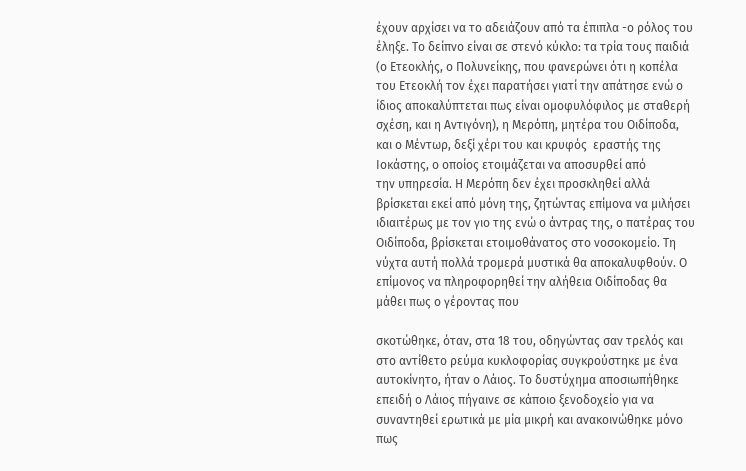έχουν αρχίσει να το αδειάζουν από τα έπιπλα -ο ρόλος του έληξε. Το δείπνο είναι σε στενό κύκλο: τα τρία τους παιδιά (ο Ετεοκλής, ο Πολυνείκης, που φανερώνει ότι η κοπέλα του Ετεοκλή τον έχει παρατήσει γιατί την απάτησε ενώ ο ίδιος αποκαλύπτεται πως είναι ομοφυλόφιλος με σταθερή σχέση, και η Αντιγόνη), η Μερόπη, μητέρα του Οιδίποδα, και ο Μέντωρ, δεξί χέρι του και κρυφός  εραστής της Ιοκάστης, ο οποίος ετοιμάζεται να αποσυρθεί από
την υπηρεσία. Η Μερόπη δεν έχει προσκληθεί αλλά βρίσκεται εκεί από μόνη της, ζητώντας επίμονα να μιλήσει ιδιαιτέρως με τον γιο της ενώ ο άντρας της, ο πατέρας του Οιδίποδα, βρίσκεται ετοιμοθάνατος στο νοσοκομείο. Τη νύχτα αυτή πολλά τρομερά μυστικά θα αποκαλυφθούν. Ο επίμονος να πληροφορηθεί την αλήθεια Οιδίποδας θα μάθει πως ο γέροντας που

σκοτώθηκε, όταν, στα 18 του, οδηγώντας σαν τρελός και στο αντίθετο ρεύμα κυκλοφορίας συγκρούστηκε με ένα αυτοκίνητο, ήταν ο Λάιος. Το δυστύχημα αποσιωπήθηκε επειδή ο Λάιος πήγαινε σε κάποιο ξενοδοχείο για να συναντηθεί ερωτικά με μία μικρή και ανακοινώθηκε μόνο πως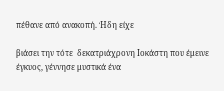πέθανε από ανακοπή. Ήδη είχε

βιάσει την τότε  δεκατριάχρονη Ιοκάστη που έμεινε έγκυος, γέννησε μυστικά ένα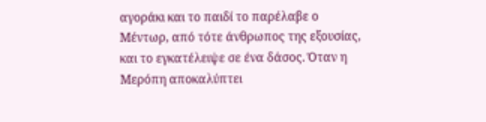αγοράκι και το παιδί το παρέλαβε ο Μέντωρ, από τότε άνθρωπος της εξουσίας, και το εγκατέλειψε σε ένα δάσος. Όταν η Μερόπη αποκαλύπτει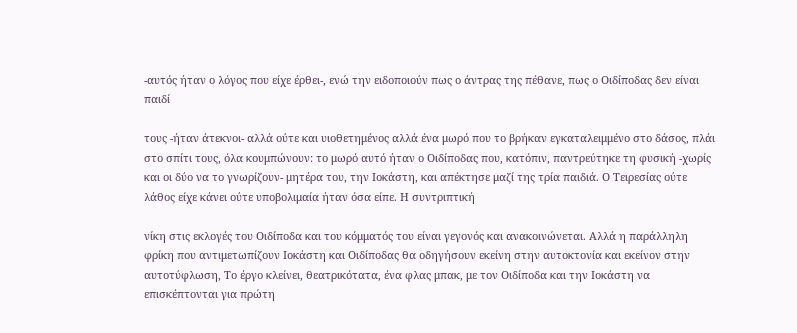-αυτός ήταν ο λόγος που είχε έρθει-, ενώ την ειδοποιούν πως ο άντρας της πέθανε, πως ο Οιδίποδας δεν είναι παιδί

τους -ήταν άτεκνοι- αλλά ούτε και υιοθετημένος αλλά ένα μωρό που το βρήκαν εγκαταλειμμένο στο δάσος, πλάι στο σπίτι τους, όλα κουμπώνουν: το μωρό αυτό ήταν ο Οιδίποδας που, κατόπιν, παντρεύτηκε τη φυσική -χωρίς και οι δύο να το γνωρίζουν- μητέρα του, την Ιοκάστη, και απέκτησε μαζί της τρία παιδιά. Ο Τειρεσίας ούτε λάθος είχε κάνει ούτε υποβολιμαία ήταν όσα είπε. Η συντριπτική

νίκη στις εκλογές του Οιδίποδα και του κόμματός του είναι γεγονός και ανακοινώνεται. Αλλά η παράλληλη φρίκη που αντιμετωπίζουν Ιοκάστη και Οιδίποδας θα οδηγήσουν εκείνη στην αυτοκτονία και εκείνον στην αυτοτύφλωση, Το έργο κλείνει, θεατρικότατα, ένα φλας μπακ, με τον Οιδίποδα και την Ιοκάστη να επισκέπτονται για πρώτη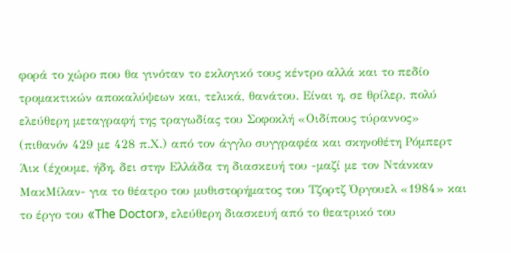φορά το χώρο που θα γινόταν το εκλογικό τους κέντρο αλλά και το πεδίο τρομακτικών αποκαλύψεων και, τελικά, θανάτου. Είναι η, σε θρίλερ, πολύ ελεύθερη μεταγραφή της τραγωδίας του Σοφοκλή «Οιδίπους τύραννος» (πιθανόν 429 με 428 π.Χ.) από τον άγγλο συγγραφέα και σκηνοθέτη Ρόμπερτ Άικ (έχουμε, ήδη, δει στην Ελλάδα τη διασκευή του -μαζί με τον Ντάνκαν ΜακΜίλαν- για το θέατρο του μυθιστορήματος του Τζορτζ Όργουελ «1984» και το έργο του «The Doctor», ελεύθερη διασκευή από το θεατρικό του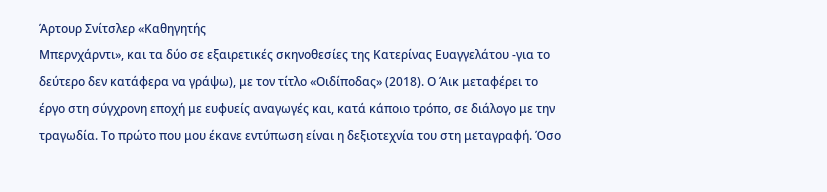Άρτουρ Σνίτσλερ «Καθηγητής
Μπερνχάρντι», και τα δύο σε εξαιρετικές σκηνοθεσίες της Κατερίνας Ευαγγελάτου -για το δεύτερο δεν κατάφερα να γράψω), με τον τίτλο «Οιδίποδας» (2018). Ο Άικ μεταφέρει το έργο στη σύγχρονη εποχή με ευφυείς αναγωγές και, κατά κάποιο τρόπο, σε διάλογο με την τραγωδία. Το πρώτο που μου έκανε εντύπωση είναι η δεξιοτεχνία του στη μεταγραφή. Όσο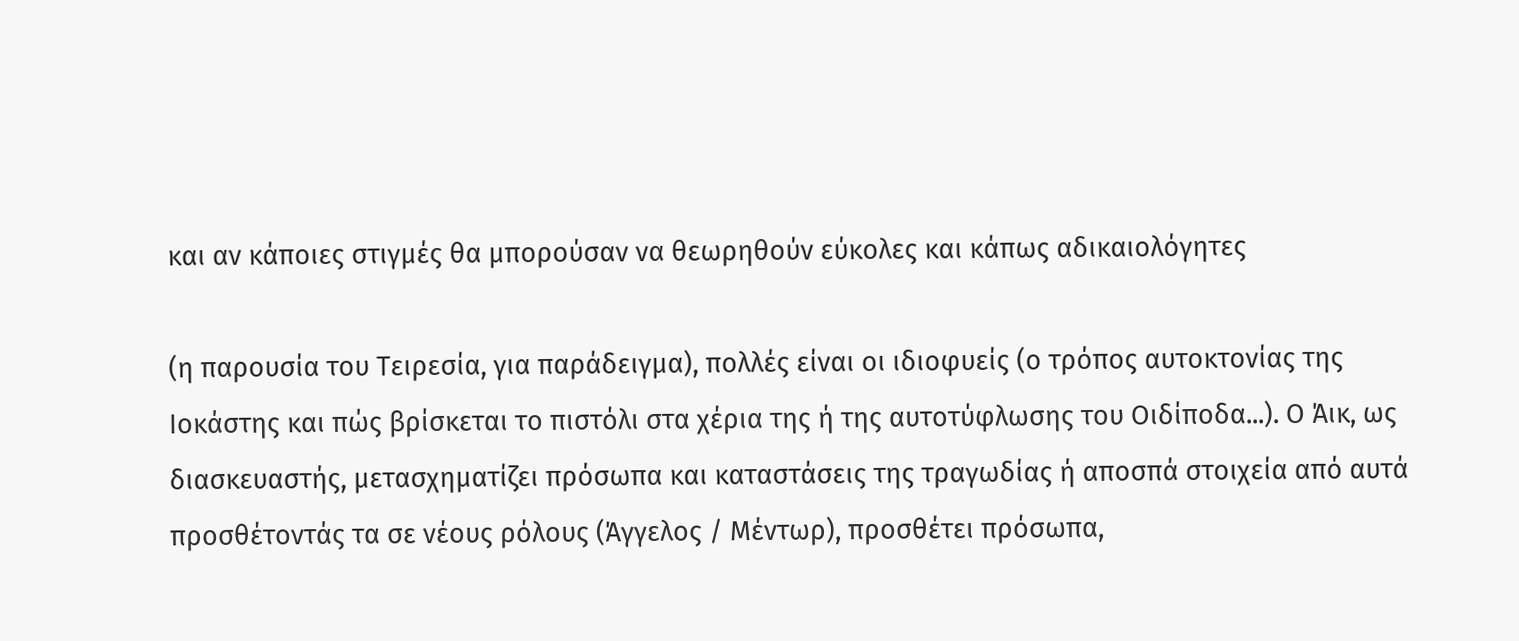και αν κάποιες στιγμές θα μπορούσαν να θεωρηθούν εύκολες και κάπως αδικαιολόγητες

(η παρουσία του Τειρεσία, για παράδειγμα), πολλές είναι οι ιδιοφυείς (ο τρόπος αυτοκτονίας της Ιοκάστης και πώς βρίσκεται το πιστόλι στα χέρια της ή της αυτοτύφλωσης του Οιδίποδα...). Ο Άικ, ως διασκευαστής, μετασχηματίζει πρόσωπα και καταστάσεις της τραγωδίας ή αποσπά στοιχεία από αυτά προσθέτοντάς τα σε νέους ρόλους (Άγγελος / Μέντωρ), προσθέτει πρόσωπα,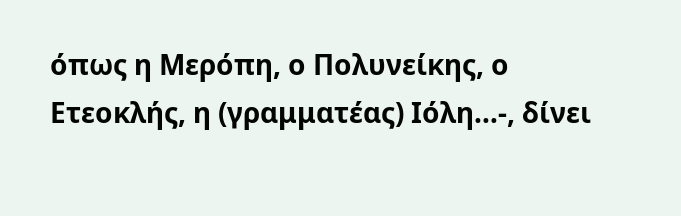όπως η Μερόπη, ο Πολυνείκης, ο Ετεοκλής, η (γραμματέας) Ιόλη…-, δίνει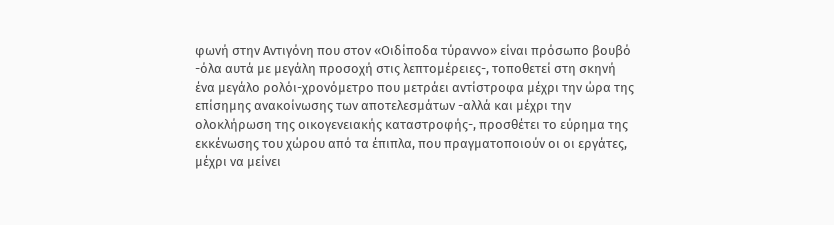φωνή στην Αντιγόνη που στον «Οιδίποδα τύραννο» είναι πρόσωπο βουβό -όλα αυτά με μεγάλη προσοχή στις λεπτομέρειες-, τοποθετεί στη σκηνή ένα μεγάλο ρολόι-χρονόμετρο που μετράει αντίστροφα μέχρι την ώρα της επίσημης ανακοίνωσης των αποτελεσμάτων -αλλά και μέχρι την ολοκλήρωση της οικογενειακής καταστροφής-, προσθέτει το εύρημα της εκκένωσης του χώρου από τα έπιπλα, που πραγματοποιούν οι οι εργάτες, μέχρι να μείνει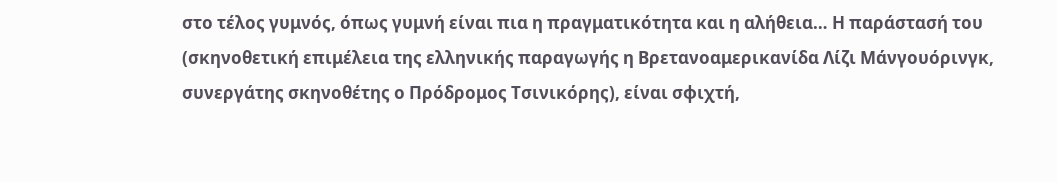στο τέλος γυμνός, όπως γυμνή είναι πια η πραγματικότητα και η αλήθεια… Η παράστασή του (σκηνοθετική επιμέλεια της ελληνικής παραγωγής η Βρετανοαμερικανίδα Λίζι Μάνγουόρινγκ, συνεργάτης σκηνοθέτης ο Πρόδρομος Τσινικόρης), είναι σφιχτή,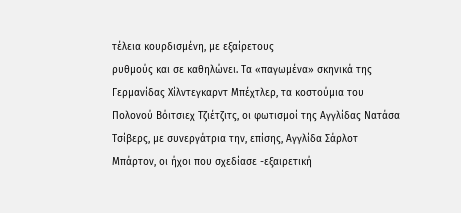τέλεια κουρδισμένη, με εξαίρετους
ρυθμούς και σε καθηλώνει. Τα «παγωμένα» σκηνικά της Γερμανίδας Χίλντεγκαρντ Μπέχτλερ, τα κοστούμια του Πολονού Βόιτσιεχ Τζιέτζιτς, οι φωτισμοί της Αγγλίδας Νατάσα Τσίβερς, με συνεργάτρια την, επίσης, Αγγλίδα Σάρλοτ Μπάρτον, οι ήχοι που σχεδίασε -εξαιρετική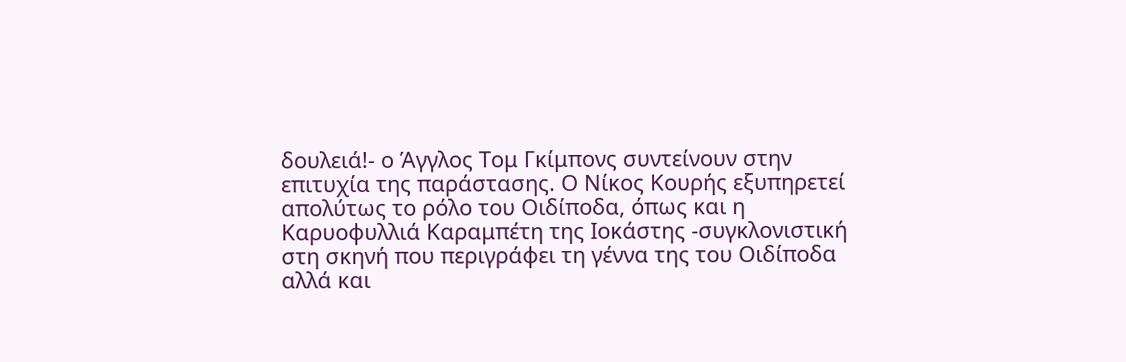δουλειά!- ο Άγγλος Τομ Γκίμπονς συντείνουν στην επιτυχία της παράστασης. Ο Νίκος Κουρής εξυπηρετεί απολύτως το ρόλο του Οιδίποδα, όπως και η Καρυοφυλλιά Καραμπέτη της Ιοκάστης -συγκλονιστική στη σκηνή που περιγράφει τη γέννα της του Οιδίποδα αλλά και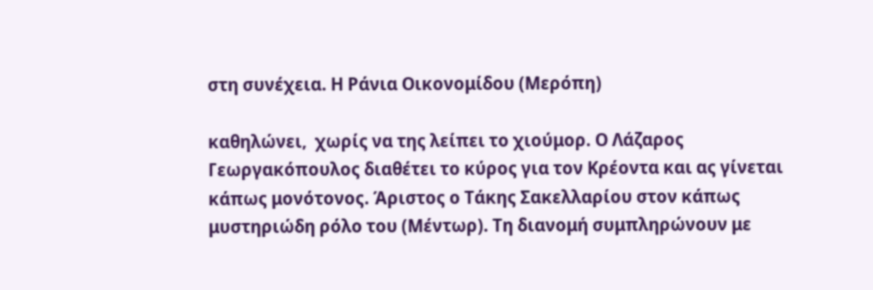στη συνέχεια. Η Ράνια Οικονομίδου (Μερόπη)

καθηλώνει,  χωρίς να της λείπει το χιούμορ. Ο Λάζαρος Γεωργακόπουλος διαθέτει το κύρος για τον Κρέοντα και ας γίνεται κάπως μονότονος. Άριστος ο Τάκης Σακελλαρίου στον κάπως μυστηριώδη ρόλο του (Μέντωρ). Τη διανομή συμπληρώνουν με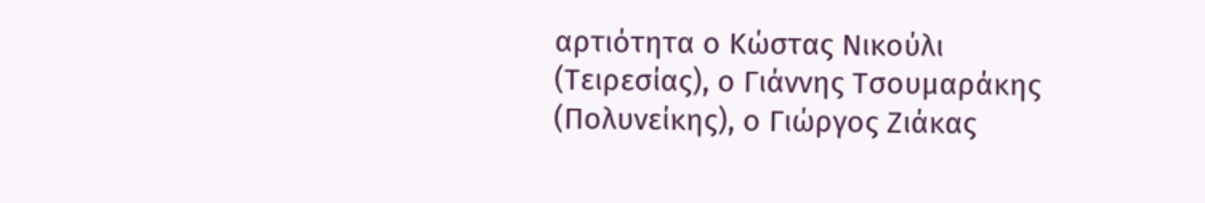αρτιότητα ο Κώστας Νικούλι (Τειρεσίας), ο Γιάννης Τσουμαράκης (Πολυνείκης), ο Γιώργος Ζιάκας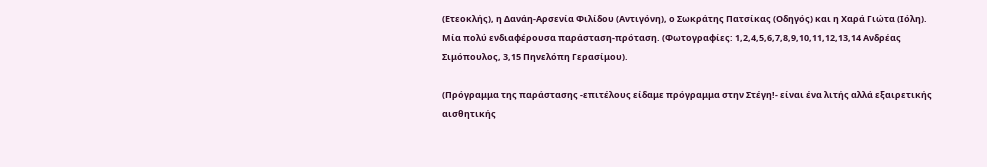(Ετεοκλής), η Δανάη-Αρσενία Φιλίδου (Αντιγόνη), ο Σωκράτης Πατσίκας (Οδηγός) και η Χαρά Γιώτα (Ιόλη). Μία πολύ ενδιαφέρουσα παράσταση-πρόταση. (Φωτογραφίες: 1,2,4,5,6,7,8,9,10,11,12,13,14 Ανδρέας Σιμόπουλος, 3,15 Πηνελόπη Γερασίμου).

(Πρόγραμμα της παράστασης -επιτέλους είδαμε πρόγραμμα στην Στέγη!- είναι ένα λιτής αλλά εξαιρετικής αισθητικής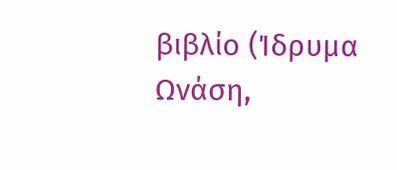βιβλίο (Ίδρυμα Ωνάση,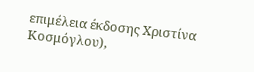επιμέλεια έκδοσης Χριστίνα Κοσμόγλου),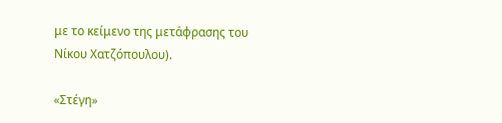με το κείμενο της μετάφρασης του Νίκου Χατζόπουλου).

«Στέγη»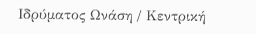Ιδρύματος Ωνάση / Κεντρική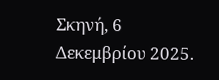Σκηνή, 6 Δεκεμβρίου 2025.